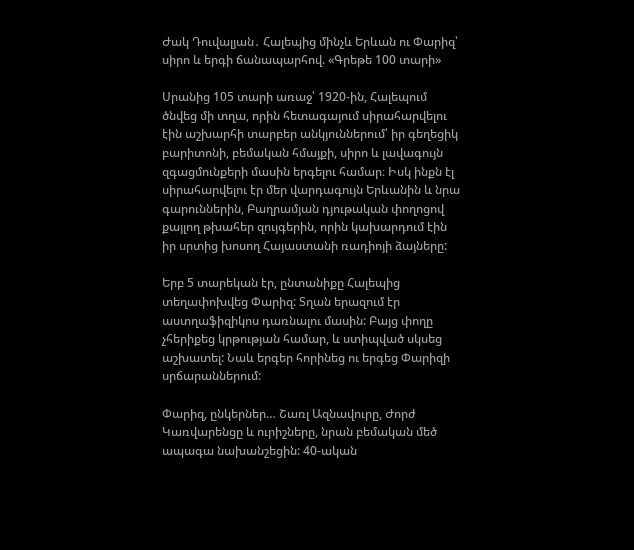Ժակ Դուվալյան․ Հալեպից մինչև Երևան ու Փարիզ՝ սիրո և երգի ճանապարհով. «Գրեթե 100 տարի»

Սրանից 105 տարի առաջ՝ 1920-ին, Հալեպում ծնվեց մի տղա, որին հետագայում սիրահարվելու էին աշխարհի տարբեր անկյուններում՝ իր գեղեցիկ բարիտոնի, բեմական հմայքի, սիրո և լավագույն զգացմունքերի մասին երգելու համար։ Իսկ ինքն էլ սիրահարվելու էր մեր վարդագույն Երևանին և նրա գարուններին, Բաղրամյան դյութական փողոցով քայլող թխահեր զույգերին, որին կախարդում էին իր սրտից խոսող Հայաստանի ռադիոյի ձայները:

Երբ 5 տարեկան էր, ընտանիքը Հալեպից  տեղափոխվեց Փարիզ: Տղան երազում էր աստղաֆիզիկոս դառնալու մասին: Բայց փողը չհերիքեց կրթության համար, և ստիպված սկսեց աշխատել: Նաև երգեր հորինեց ու երգեց Փարիզի սրճարաններում:

Փարիզ, ընկերներ… Շառլ Ազնավուրը, Ժորժ Կառվարենցը և ուրիշները, նրան բեմական մեծ ապագա նախանշեցին: 40-ական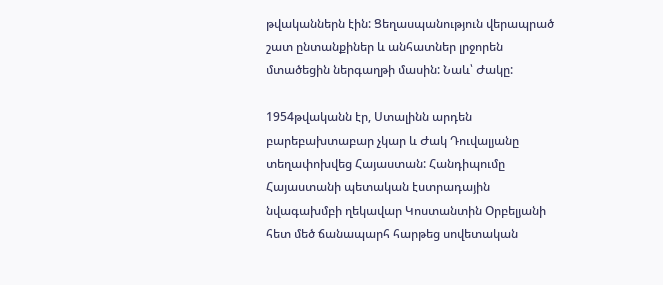թվականներն էին: Ցեղասպանություն վերապրած շատ ընտանքիներ և անհատներ լրջորեն մտածեցին ներգաղթի մասին: Նաև՝ Ժակը:

1954թվականն էր, Ստալինն արդեն բարեբախտաբար չկար և Ժակ Դուվալյանը տեղափոխվեց Հայաստան: Հանդիպումը Հայաստանի պետական էստրադային նվագախմբի ղեկավար Կոստանտին Օրբելյանի հետ մեծ ճանապարհ հարթեց սովետական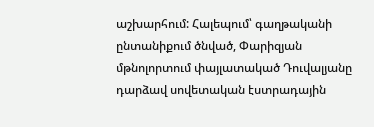աշխարհում: Հալեպում՝ գաղթականի ընտանիքում ծնված, Փարիզյան մթնոլորտում փայլատակած Դուվալյանը դարձավ սովետական էստրադային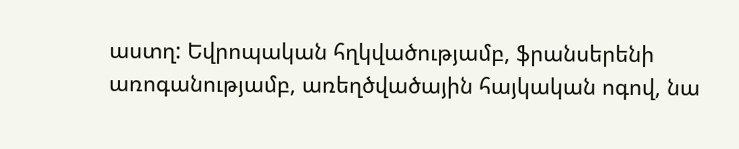աստղ: Եվրոպական հղկվածությամբ, ֆրանսերենի առոգանությամբ, առեղծվածային հայկական ոգով, նա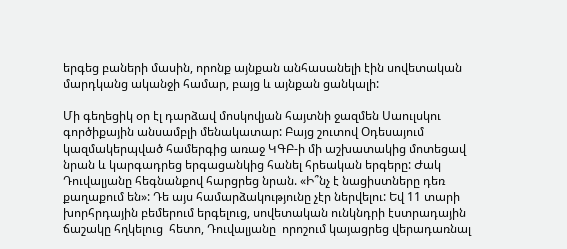երգեց բաների մասին, որոնք այնքան անհասանելի էին սովետական մարդկանց ականջի համար, բայց և այնքան ցանկալի:

Մի գեղեցիկ օր էլ դարձավ մոսկովյան հայտնի ջազմեն Սաուլսկու գործիքային անսամբլի մենակատար: Բայց շուտով Օդեսայում կազմակերպված համերգից առաջ ԿԳԲ-ի մի աշխատակից մոտեցավ նրան և կարգադրեց երգացանկից հանել հրեական երգերը: Ժակ Դուվալյանը հեգնանքով հարցրեց նրան. «Ի՞նչ է նացիստները դեռ քաղաքում են»: Դե այս համարձակությունը չէր ներվելու: Եվ 11 տարի խորհրդային բեմերում երգելուց, սովետական ունկնդրի էստրադային ճաշակը հղկելուց  հետո, Դուվալյանը  որոշում կայացրեց վերադառնալ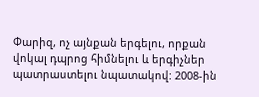Փարիզ, ոչ այնքան երգելու, որքան վոկալ դպրոց հիմնելու և երգիչներ պատրաստելու նպատակով: 2008-ին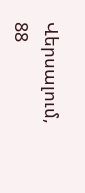Վերսալում, 88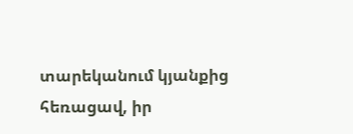տարեկանում կյանքից հեռացավ, իր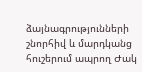ձայնագրությունների շնորհիվ և մարդկանց հուշերում ապրող Ժակ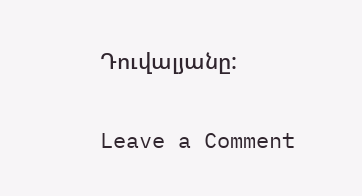Դուվալյանը:

Leave a Comment